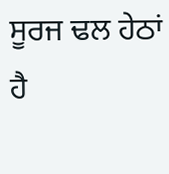ਸੂਰਜ ਢਲ ਹੇਠਾਂ ਹੈ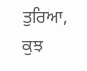ਤੁਰਿਆ,
ਕੁਝ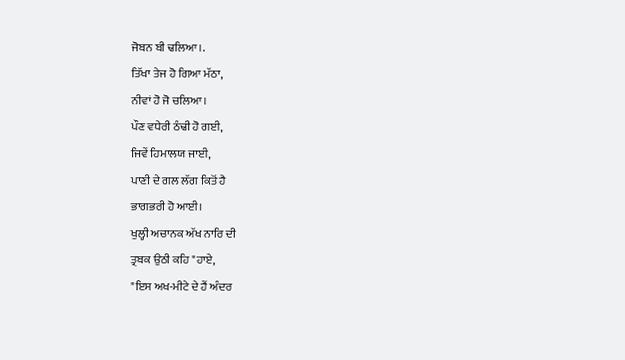ਜੋਬਨ ਬੀ ਢਲਿਆ।.
ਤਿੱਖਾ ਤੇਜ ਹੋ ਗਿਆ ਮੱਠਾ,
ਨੀਵਾਂ ਹੋ ਜੋ ਚਲਿਆ।
ਪੌਣ ਵਧੇਰੀ ਠੰਢੀ ਹੋ ਗਈ,
ਜਿਵੇਂ ਹਿਮਾਲਯ ਜਾਈ,
ਪਾਣੀ ਦੇ ਗਲ ਲੱਗ ਕਿਤੋਂ ਹੈ
ਭਾਗਭਰੀ ਹੋ ਆਈ।
ਖੁਲ੍ਹੀ ਅਚਾਨਕ ਅੱਖ ਨਾਰਿ ਦੀ
ਤ੍ਰਬਕ ਉਠੀ ਕਹਿ "ਹਾਏ,
"ਇਸ ਅਖ-ਮੀਟੇ ਦੇ ਹੈਂ ਅੰਦਰ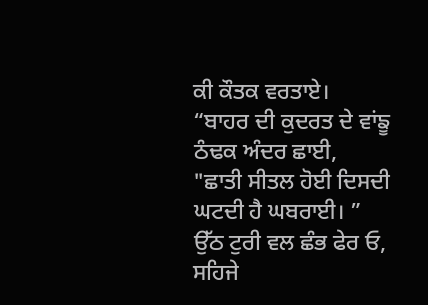ਕੀ ਕੌਤਕ ਵਰਤਾਏ।
“ਬਾਹਰ ਦੀ ਕੁਦਰਤ ਦੇ ਵਾਂਙੂ
ਠੰਢਕ ਅੰਦਰ ਛਾਈ,
"ਛਾਤੀ ਸੀਤਲ ਹੋਈ ਦਿਸਦੀ
ਘਟਦੀ ਹੈ ਘਬਰਾਈ। ”
ਉੱਠ ਟੁਰੀ ਵਲ ਛੰਭ ਫੇਰ ਓ,
ਸਹਿਜੇ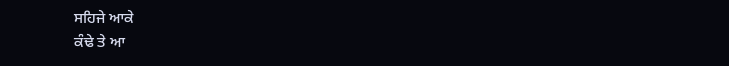ਸਹਿਜੇ ਆਕੇ
ਕੰਢੇ ਤੇ ਆ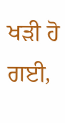ਖੜੀ ਹੋ ਗਈ,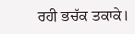ਰਹੀ ਭਚੱਕ ਤਕਾਕੇ।